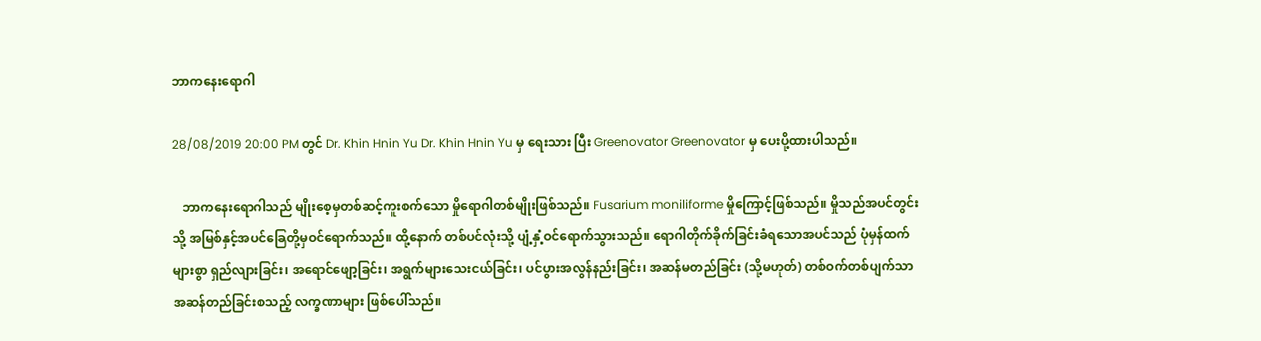ဘာကနေးရောဂါ

28/08/2019 20:00 PM တွင် Dr. Khin Hnin Yu Dr. Khin Hnin Yu မှ ရေးသား ပြီး Greenovator Greenovator မှ ပေးပို့ထားပါသည်။

   ဘာကနေးရောဂါသည် မျိုးစေ့မှတစ်ဆင့်ကူးစက်သော မှိုရောဂါတစ်မျိုးဖြစ်သည်။ Fusarium moniliforme မှိုကြောင့်ဖြစ်သည်။ မှိုသည်အပင်တွင်းသို့ အမြစ်နှင့်အပင်ခြေတို့မှဝင်ရောက်သည်။ ထို့နောက် တစ်ပင်လုံးသို့ ပျံ့နှံ့ဝင်ရောက်သွားသည်။ ရောဂါတိုက်ခိုက်ခြင်းခံရသောအပင်သည် ပုံမှန်ထက်များစွာ ရှည်လျားခြင်း၊ အရောင်ဖျော့ခြင်း၊ အရွက်များသေးငယ်ခြင်း၊ ပင်ပွားအလွန်နည်းခြင်း၊ အဆန်မတည်ခြင်း (သို့မဟုတ်) တစ်ဝက်တစ်ပျက်သာအဆန်တည်ခြင်းစသည့် လက္ခဏာများ ဖြစ်ပေါ်သည်။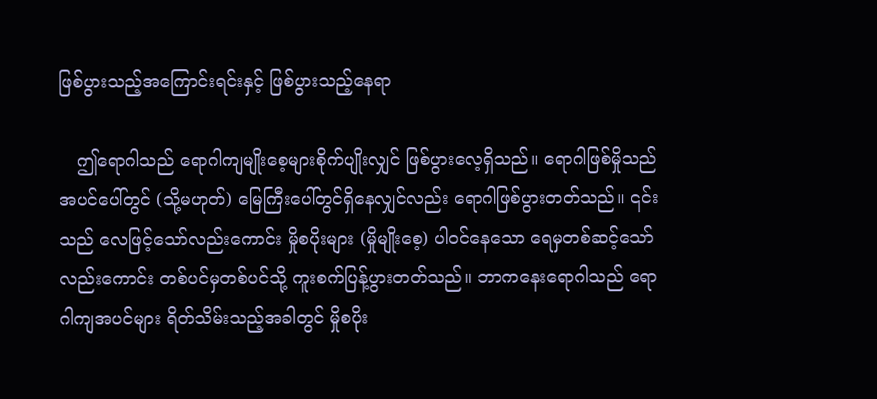ဖြစ်ပွားသည့်အကြောင်းရင်းနှင့် ဖြစ်ပွားသည့်နေရာ

   ဤရောဂါသည် ရောဂါကျမျိုးစေ့များစိုက်ပျိုးလျှင် ဖြစ်ပွားလေ့ရှိသည်။ ရောဂါဖြစ်မှိုသည်အပင်ပေါ်တွင် (သို့မဟုတ်) မြေကြီးပေါ်တွင်ရှိနေလျှင်လည်း ရောဂါဖြစ်ပွားတတ်သည်။ ၎င်းသည် လေဖြင့်သော်လည်းကောင်း မှိုစပိုးများ (မှိုမျိုးစေ့) ပါဝင်နေသော ရေမှတစ်ဆင့်သော်လည်းကောင်း တစ်ပင်မှတစ်ပင်သို့ ကူးစက်ပြန့်ပွားတတ်သည်။ ဘာကနေးရောဂါသည် ရောဂါကျအပင်များ ရိတ်သိမ်းသည့်အခါတွင် မှိုစပိုး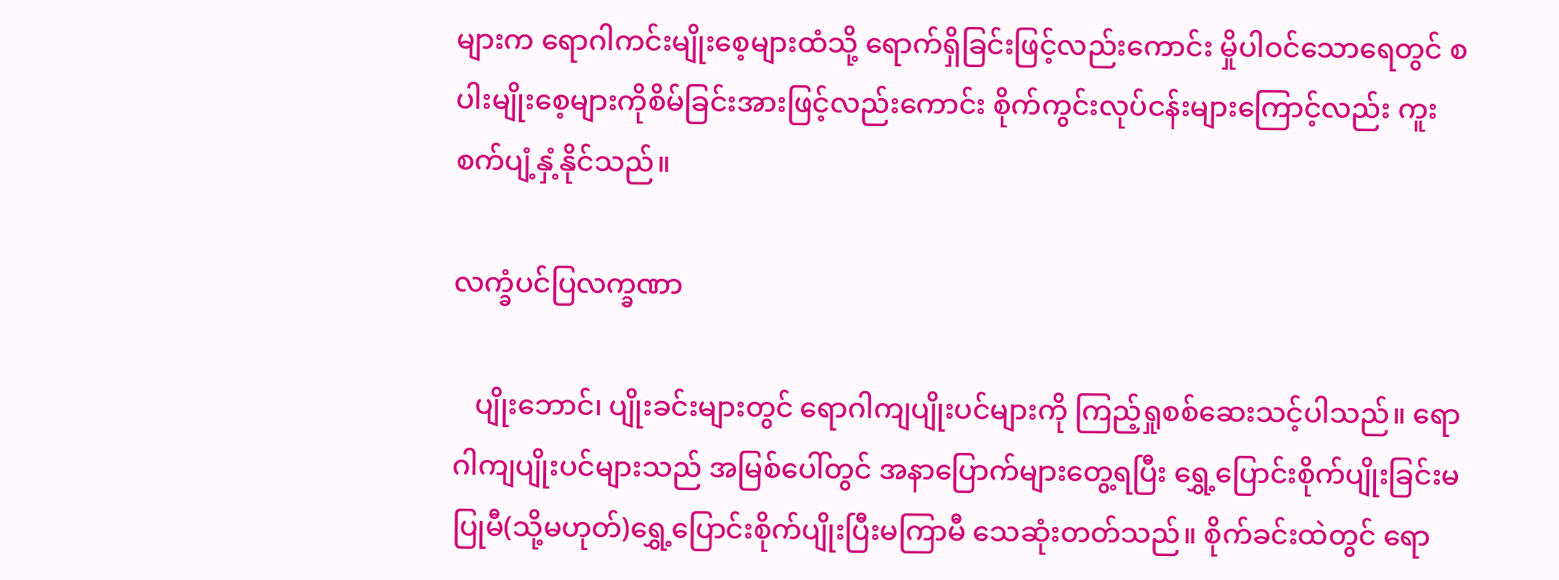များက ရောဂါကင်းမျိုးစေ့များထံသို့ ရောက်ရှိခြင်းဖြင့်လည်းကောင်း မှိုပါဝင်သောရေတွင် စပါးမျိုးစေ့များကိုစိမ်ခြင်းအားဖြင့်လည်းကောင်း စိုက်ကွင်းလုပ်ငန်းများကြောင့်လည်း ကူးစက်ပျံ့နှံ့နိုင်သည်။

လက္ခံပင်ပြလက္ခဏာ

   ပျိုးဘောင်၊ ပျိုးခင်းများတွင် ရောဂါကျပျိုးပင်များကို ကြည့်ရှုစစ်ဆေးသင့်ပါသည်။ ရောဂါကျပျိုးပင်များသည် အမြစ်ပေါ်တွင် အနာပြောက်များတွေ့ရပြီး ရွှေ့ပြောင်းစိုက်ပျိုးခြင်းမပြုမီ(သို့မဟုတ်)ရွှေ့ပြောင်းစိုက်ပျိုးပြီးမကြာမီ သေဆုံးတတ်သည်။ စိုက်ခင်းထဲတွင် ရော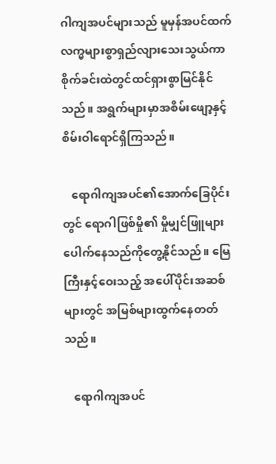ဂါကျအပင်များသည် မူမှန်အပင်ထက် လက္မများစွာရှည်လျားသေးသွယ်ကာ စိုက်ခင်းထဲတွင်ထင်ရှားစွာမြင်နိုင်သည်။ အရွက်များမှာအစိမ်းဖျော့နှင့် စိမ်းဝါရောင်ရှိကြသည်။

   ရောဂါကျအပင်၏အောက်ခြေပိုင်းတွင် ရောဂါဖြစ်မှို၏ မှိုမျှင်ဖြူများပေါက်နေသည်ကိုတွေ့နိုင်သည်။ မြေကြီးနှင့်ဝေးသည့် အပေါ်ပိုင်းအဆစ်များတွင် အမြစ်များထွက်နေတတ်သည်။

   ရောဂါကျအပင်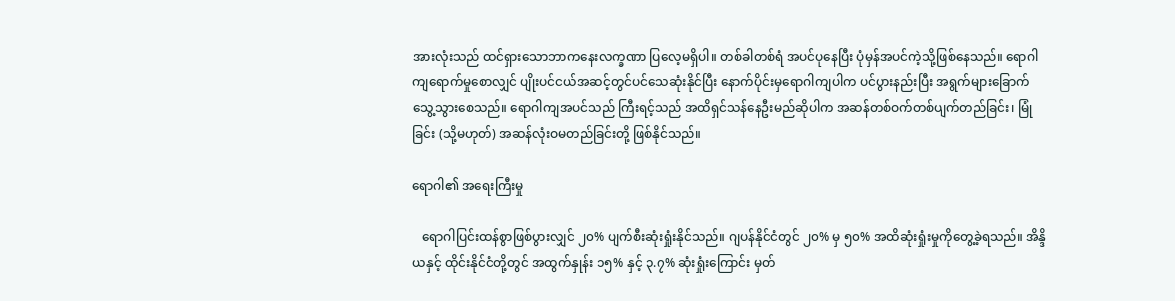အားလုံးသည် ထင်ရှားသောဘာကနေးလက္ခဏာ ပြလေ့မရှိပါ။ တစ်ခါတစ်ရံ အပင်ပုနေပြီး ပုံမှန်အပင်ကဲ့သို့ဖြစ်နေသည်။ ရောဂါကျရောက်မှုစောလျှင် ပျိုးပင်ငယ်အဆင့်တွင်ပင်သေဆုံးနိုင်ပြီး နောက်ပိုင်းမှရောဂါကျပါက ပင်ပွားနည်းပြီး အရွက်များခြောက်သွေ့သွားစေသည်။ ရောဂါကျအပင်သည် ကြီးရင့်သည် အထိရှင်သန်နေဦးမည်ဆိုပါက အဆန်တစ်ဝက်တစ်ပျက်တည်ခြင်း၊ မြုံခြင်း (သို့မဟုတ်) အဆန်လုံးဝမတည်ခြင်းတို့ ဖြစ်နိုင်သည်။

ရောဂါ၏ အရေးကြီးမှု

   ရောဂါပြင်းထန်စွာဖြစ်ပွားလျှင် ၂၀% ပျက်စီးဆုံးရှုံးနိုင်သည်။ ဂျပန်နိုင်ငံတွင် ၂၀% မှ ၅၀% အထိဆုံးရှုံးမှုကိုတွေ့ခဲ့ရသည်။ အိန္ဒိယနှင့် ထိုင်းနိုင်ငံတို့တွင် အထွက်နှုန်း ၁၅% နှင့် ၃.၇% ဆုံးရှုံးကြောင်း မှတ်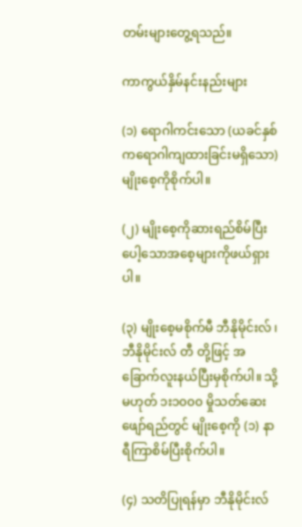တမ်းများတွေ့ရသည်။

ကာကွယ်နှိမ်နင်းနည်းများ

(၁) ရောဂါကင်းသော (ယခင်နှစ်ကရောဂါကျထားခြင်းမရှိသော) မျိုးစေ့ကိုစိုက်ပါ။

(၂) မျိုးစေ့ကိုဆားရည်စိမ်ပြီး ပေါ့သောအစေ့များကိုဖယ်ရှားပါ။

(၃) မျိုးစေ့မစိုက်မီ ဘီနိုမိုင်းလ် ၊ ဘီနိုမိုင်းလ် တီ တို့ဖြင့် အခြောက်လူးနယ်ပြီးမှစိုက်ပါ။ သို့မဟုတ် ၁း၁၀၀၀ မှိုသတ်ဆေးဖျော်ရည်တွင် မျိုးစေ့ကို (၁) နာရီကြာစိမ်ပြီးစိုက်ပါ။

(၄) သတိပြုရန်မှာ ဘီနိုမိုင်းလ်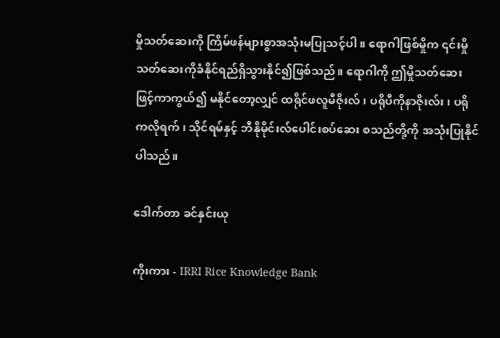မှိုသတ်ဆေးကို ကြိမ်ဖန်များစွာအသုံးမပြုသင့်ပါ။ ရောဂါဖြစ်မှိုက ၎င်းမှိုသတ်ဆေးကိုခံနိုင်ရည်ရှိသွားနိုင်၍ဖြစ်သည်။ ရောဂါကို ဤမှိုသတ်ဆေးဖြင့်ကာကွယ်၍ မနိုင်တော့လျှင် ထရိုင်ဖလူမီဇိုးလ်၊ ပရိုပီကိုနာဇိုးလ်း၊ ပရိုကလိုရက်၊ သိုင်ရမ်နှင့် ဘီနိုမိုင်းလ်ပေါင်းစပ်ဆေး စသည်တို့ကို အသုံးပြုနိုင်ပါသည်။

ဒေါက်တာ ခင်နှင်းယု

ကိုးကား - IRRI Rice Knowledge Bank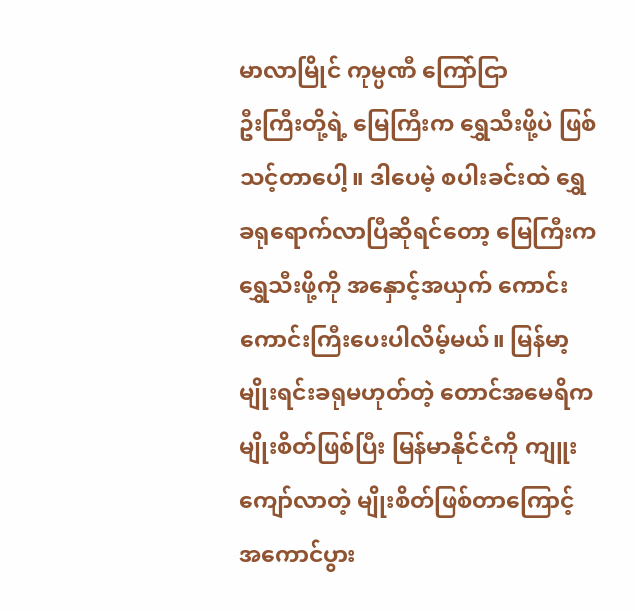မာလာမြိုင် ကုမ္ပဏီ ကြော်ငြာ
ဦးကြီးတို့ရဲ့ မြေကြီးက ရွှေသီးဖို့ပဲ ဖြစ်သင့်တာပေါ့။ ဒါပေမဲ့ စပါးခင်းထဲ ရွှေခရုရောက်လာပြီဆိုရင်တော့ မြေကြီးက ရွှေသီးဖို့ကို အနှောင့်အယှက် ကောင်းကောင်းကြီးပေးပါလိမ့်မယ်။ မြန်မာ့မျိုးရင်းခရုမဟုတ်တဲ့ တောင်အမေရိကမျိုးစိတ်ဖြစ်ပြီး မြန်မာနိုင်ငံကို ကျူးကျော်လာတဲ့ မျိုးစိတ်ဖြစ်တာကြောင့် အကောင်ပွား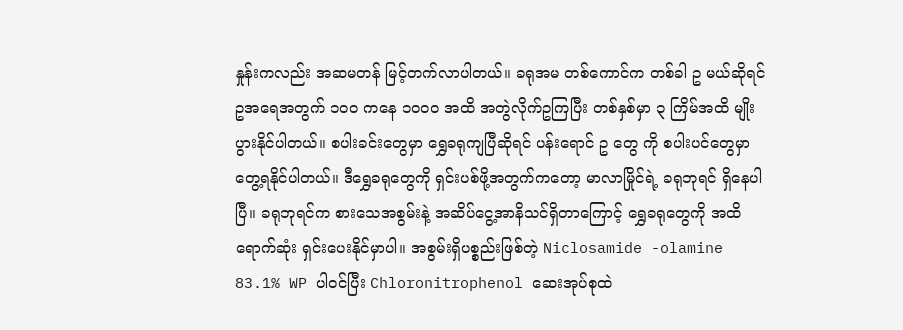နှုန်းကလည်း အဆမတန် မြင့်တက်လာပါတယ်။ ခရုအမ တစ်ကောင်က တစ်ခါ ဥ မယ်ဆိုရင် ဥအရေအတွက် ၁၀၀ ကနေ ၁၀၀၀ အထိ အတွဲလိုက်ဥကြပြီး တစ်နှစ်မှာ ၃ ကြိမ်အထိ မျိုးပွားနိုင်ပါတယ်။ စပါးခင်းတွေမှာ ရွှေခရုကျပြီဆိုရင် ပန်းရောင် ဥ တွေ ကို စပါးပင်တွေမှာ တွေ့ရနိုင်ပါတယ်။ ဒီရွှေခရုတွေကို ရှင်းပစ်ဖို့အတွက်ကတော့ မာလာမြိုင်ရဲ့ ခရုဘုရင် ရှိနေပါပြီ။ ခရုဘုရင်က စားသေအစွမ်းနဲ့ အဆိပ်ငွေ့အာနိသင်ရှိတာကြောင့် ရွှေခရုတွေကို အထိရောက်ဆုံး ရှင်းပေးနိုင်မှာပါ။ အစွမ်းရှိပစ္စည်းဖြစ်တဲ့ Niclosamide -olamine 83.1% WP ပါဝင်ပြီး Chloronitrophenol ဆေးအုပ်စုထဲ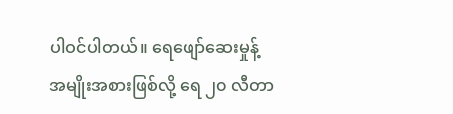ပါဝင်ပါတယ်။ ရေဖျော်ဆေးမှုန့်အမျိုးအစားဖြစ်လို့ ရေ ၂၀ လီတာ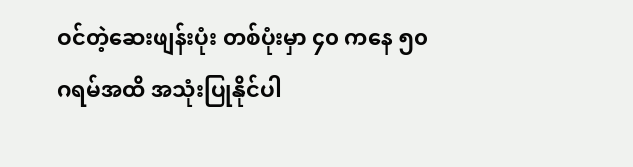ဝင်တဲ့ဆေးဖျန်းပုံး တစ်ပုံးမှာ ၄၀ ကနေ ၅၀ ဂရမ်အထိ အသုံးပြုနိုင်ပါ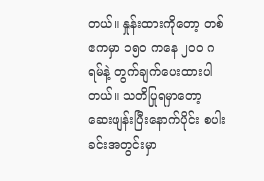တယ်။ နှုန်းထားကိုတော့ တစ်ဧကမှာ ၁၅၀ ကနေ ၂၀၀ ဂရမ်နဲ့ တွက်ချက်ပေးထားပါတယ်။ သတိပြုရမှာတော့ ဆေးဖျန်းပြီးနောက်ပိုင်း စပါးခင်းအတွင်းမှာ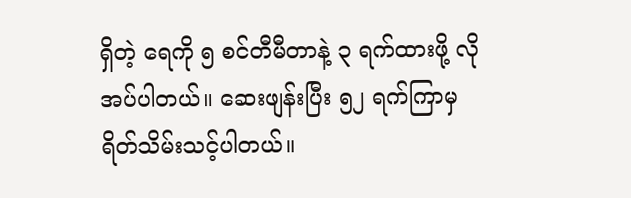ရှိတဲ့ ရေကို ၅ စင်တီမီတာနဲ့ ၃ ရက်ထားဖို့ လိုအပ်ပါတယ်။ ဆေးဖျန်းပြီး ၅၂ ရက်ကြာမှ ရိတ်သိမ်းသင့်ပါတယ်။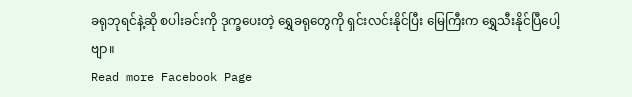ခရုဘုရင်နဲ့ဆို စပါးခင်းကို ဒုက္ခပေးတဲ့ ရွှေခရုတွေကို ရှင်းလင်းနိုင်ပြီး မြေကြီးက ရွှေသီးနိုင်ပြီပေါ့ဗျာ။
Read more Facebook Page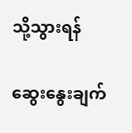သို့သွားရန်

ဆွေးနွေးချက်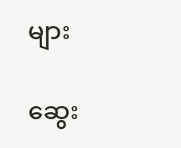များ

ဆွေး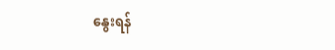နွေးရန်